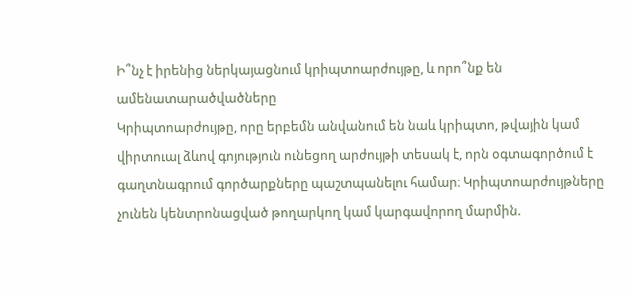Ի՞նչ է իրենից ներկայացնում կրիպտոարժույթը, և որո՞նք են ամենատարածվածները
Կրիպտոարժույթը, որը երբեմն անվանում են նաև կրիպտո, թվային կամ վիրտուալ ձևով գոյություն ունեցող արժույթի տեսակ է, որն օգտագործում է գաղտնագրում գործարքները պաշտպանելու համար։ Կրիպտոարժույթները չունեն կենտրոնացված թողարկող կամ կարգավորող մարմին.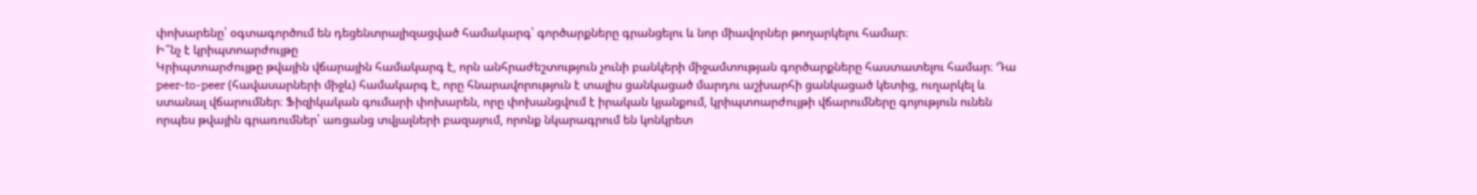փոխարենը՝ օգտագործում են դեցենտրալիզացված համակարգ՝ գործարքները գրանցելու և նոր միավորներ թողարկելու համար։
Ի՞նչ է կրիպտոարժույթը
Կրիպտոարժույթը թվային վճարային համակարգ է, որն անհրաժեշտություն չունի բանկերի միջամտության գործարքները հաստատելու համար։ Դա peer-to-peer (հավասարների միջև) համակարգ է, որը հնարավորություն է տալիս ցանկացած մարդու աշխարհի ցանկացած կետից, ուղարկել և ստանալ վճարումներ։ Ֆիզիկական գումարի փոխարեն, որը փոխանցվում է իրական կյանքում, կրիպտոարժույթի վճարումները գոյություն ունեն որպես թվային գրառումներ՝ առցանց տվյալների բազայում, որոնք նկարագրում են կոնկրետ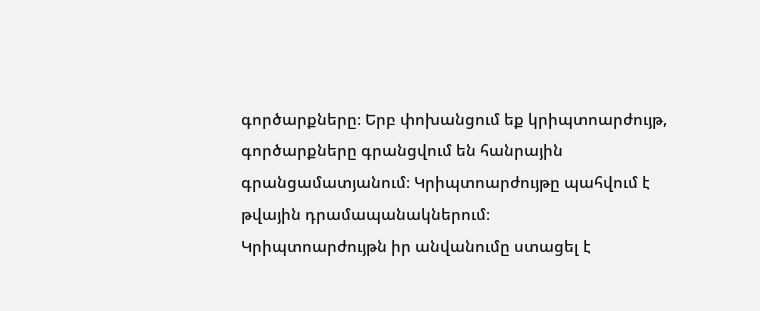գործարքները։ Երբ փոխանցում եք կրիպտոարժույթ, գործարքները գրանցվում են հանրային գրանցամատյանում։ Կրիպտոարժույթը պահվում է թվային դրամապանակներում։
Կրիպտոարժույթն իր անվանումը ստացել է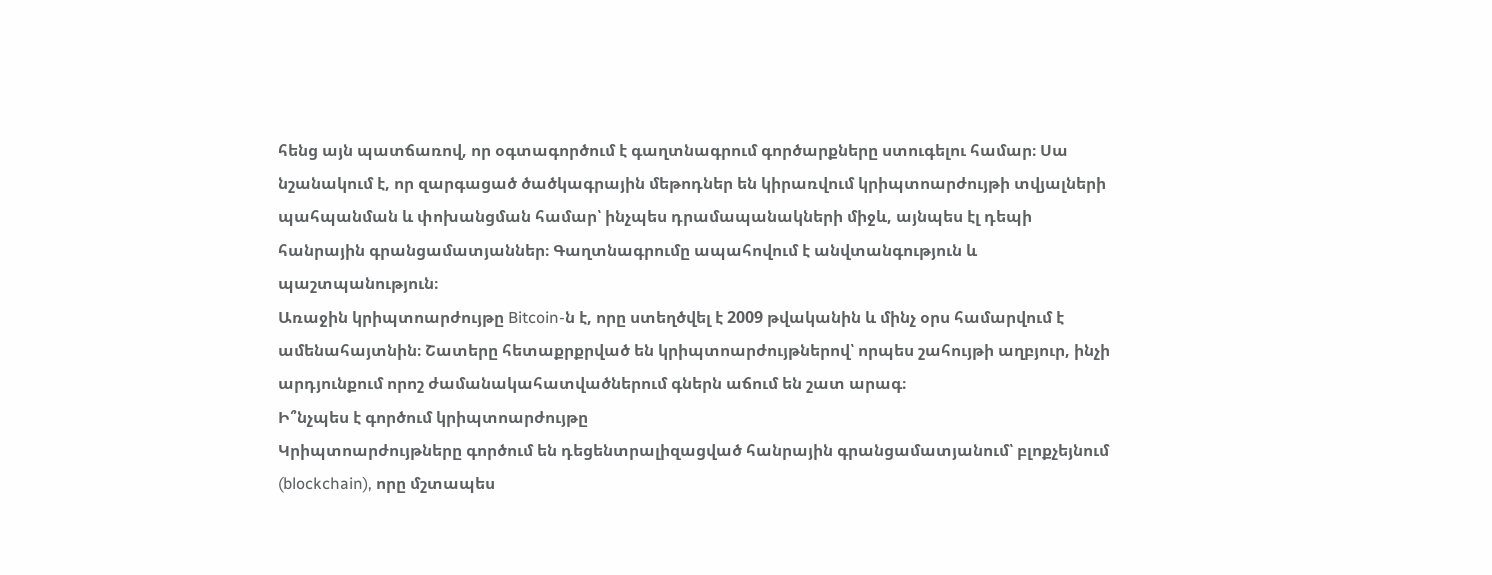հենց այն պատճառով, որ օգտագործում է գաղտնագրում գործարքները ստուգելու համար։ Սա նշանակում է, որ զարգացած ծածկագրային մեթոդներ են կիրառվում կրիպտոարժույթի տվյալների պահպանման և փոխանցման համար՝ ինչպես դրամապանակների միջև, այնպես էլ դեպի հանրային գրանցամատյաններ։ Գաղտնագրումը ապահովում է անվտանգություն և պաշտպանություն։
Առաջին կրիպտոարժույթը Bitcoin-ն է, որը ստեղծվել է 2009 թվականին և մինչ օրս համարվում է ամենահայտնին։ Շատերը հետաքրքրված են կրիպտոարժույթներով՝ որպես շահույթի աղբյուր, ինչի արդյունքում որոշ ժամանակահատվածներում գներն աճում են շատ արագ։
Ի՞նչպես է գործում կրիպտոարժույթը
Կրիպտոարժույթները գործում են դեցենտրալիզացված հանրային գրանցամատյանում՝ բլոքչեյնում (blockchain), որը մշտապես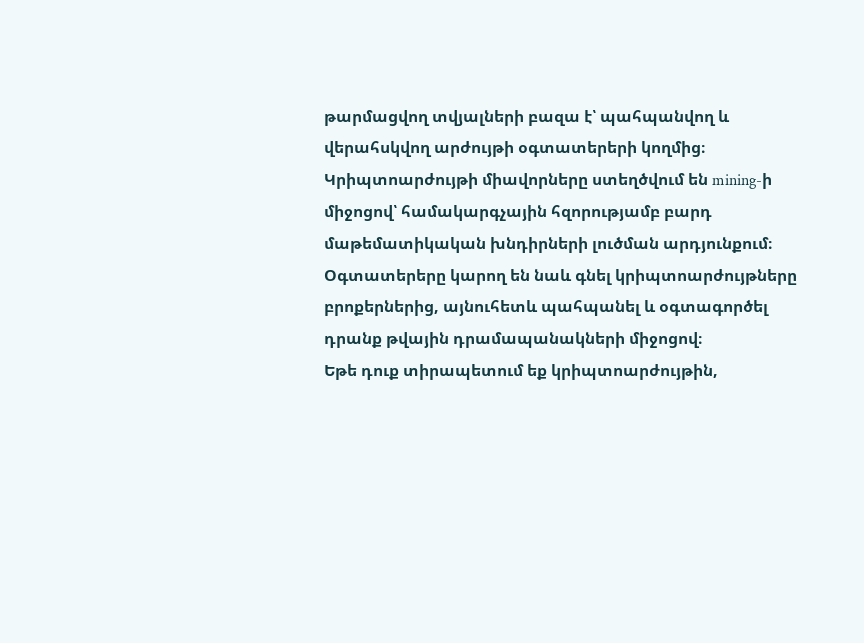թարմացվող տվյալների բազա է՝ պահպանվող և վերահսկվող արժույթի օգտատերերի կողմից։
Կրիպտոարժույթի միավորները ստեղծվում են mining-ի միջոցով՝ համակարգչային հզորությամբ բարդ մաթեմատիկական խնդիրների լուծման արդյունքում։ Օգտատերերը կարող են նաև գնել կրիպտոարժույթները բրոքերներից, այնուհետև պահպանել և օգտագործել դրանք թվային դրամապանակների միջոցով։
Եթե դուք տիրապետում եք կրիպտոարժույթին,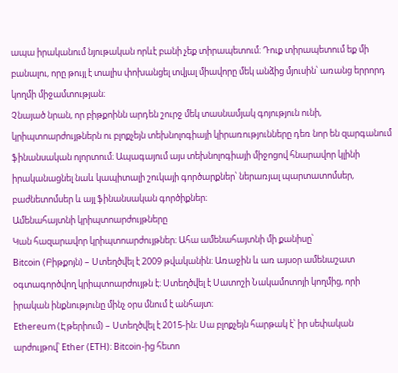ապա իրականում նյութական որևէ բանի չեք տիրապետում։ Դուք տիրապետում եք մի բանալու, որը թույլ է տալիս փոխանցել տվյալ միավորը մեկ անձից մյուսին՝ առանց երրորդ կողմի միջամտության։
Չնայած նրան, որ բիթքոինն արդեն շուրջ մեկ տասնամյակ գոյություն ունի, կրիպտոարժույթներն ու բլոքչեյն տեխնոլոգիայի կիրառությունները դեռ նոր են զարգանում ֆինանսական ոլորտում։ Ապագայում այս տեխնոլոգիայի միջոցով հնարավոր կլինի իրականացնել նաև կապիտալի շուկայի գործարքներ՝ ներառյալ պարտատոմսեր, բաժնետոմսեր և այլ ֆինանսական գործիքներ։
Ամենահայտնի կրիպտոարժույթները
Կան հազարավոր կրիպտոարժույթներ։ Ահա ամենահայտնի մի քանիսը՝
Bitcoin (Բիթքոյն) – Ստեղծվել է 2009 թվականին։ Առաջին և առ այսօր ամենաշատ օգտագործվող կրիպտոարժույթն է։ Ստեղծվել է Սատոշի Նակամոտոյի կողմից, որի իրական ինքնությունը մինչ օրս մնում է անհայտ։
Ethereum (Էթերիում) – Ստեղծվել է 2015-ին։ Սա բլոքչեյն հարթակ է՝ իր սեփական արժույթով՝ Ether (ETH)։ Bitcoin-ից հետո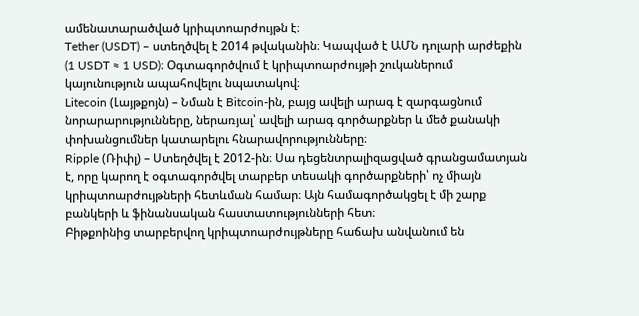ամենատարածված կրիպտոարժույթն է։
Tether (USDT) – ստեղծվել է 2014 թվականին։ Կապված է ԱՄՆ դոլարի արժեքին (1 USDT ≈ 1 USD)։ Օգտագործվում է կրիպտոարժույթի շուկաներում կայունություն ապահովելու նպատակով։
Litecoin (Լայթքոյն) – Նման է Bitcoin-ին, բայց ավելի արագ է զարգացնում նորարարությունները, ներառյալ՝ ավելի արագ գործարքներ և մեծ քանակի փոխանցումներ կատարելու հնարավորությունները։
Ripple (Ռիփլ) – Ստեղծվել է 2012-ին։ Սա դեցենտրալիզացված գրանցամատյան է, որը կարող է օգտագործվել տարբեր տեսակի գործարքների՝ ոչ միայն կրիպտոարժույթների հետևման համար։ Այն համագործակցել է մի շարք բանկերի և ֆինանսական հաստատությունների հետ։
Բիթքոինից տարբերվող կրիպտոարժույթները հաճախ անվանում են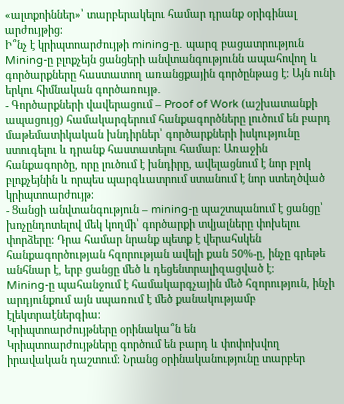«ալտքոիններ»՝ տարբերակելու համար դրանք օրիգինալ արժույթից։
Ի՞նչ է կրիպտոարժույթի mining-ը․ պարզ բացատրություն
Mining-ը բլոքչեյն ցանցերի անվտանգությունն ապահովող և գործարքները հաստատող առանցքային գործընթաց է։ Այն ունի երկու հիմնական գործառույթ․
- Գործարքների վավերացում – Proof of Work (աշխատանքի ապացույց) համակարգերում հանքագործները լուծում են բարդ մաթեմատիկական խնդիրներ՝ գործարքների իսկությունը ստուգելու և դրանք հաստատելու համար։ Առաջին հանքագործը, որը լուծում է խնդիրը, ավելացնում է նոր բլոկ բլոքչեյնին և որպես պարգևատրում ստանում է նոր ստեղծված կրիպտոարժույթ։
- Ցանցի անվտանգություն – mining-ը պաշտպանում է ցանցը՝ խոչընդոտելով մեկ կողմի՝ գործարքի տվյալները փոխելու փորձերը։ Դրա համար նրանք պետք է վերահսկեն հանքագործության հզորության ավելի քան 50%-ը, ինչը գրեթե անհնար է, երբ ցանցը մեծ և դեցենտրալիզացված է։
Mining-ը պահանջում է համակարգչային մեծ հզորություն, ինչի արդյունքում այն սպառում է մեծ քանակությամբ էլեկտրաէներգիա։
Կրիպտոարժույթները օրինակա՞ն են
Կրիպտոարժույթները գործում են բարդ և փոփոխվող իրավական դաշտում։ Նրանց օրինականությունը տարբեր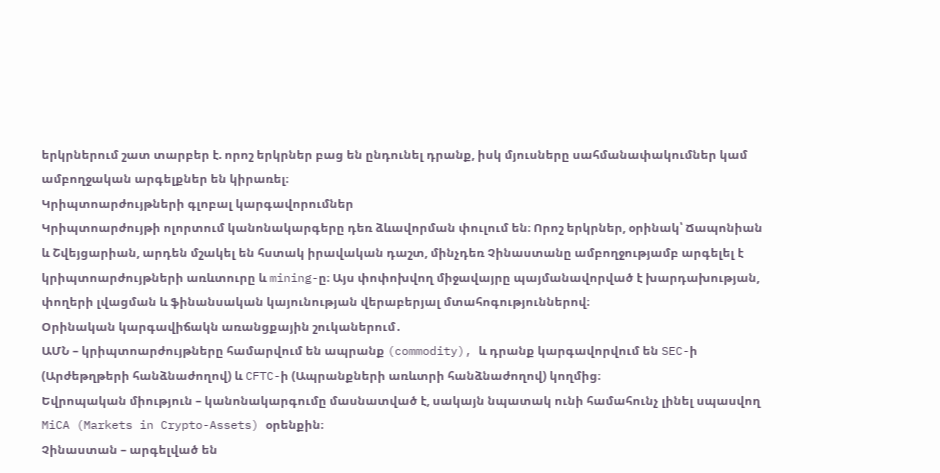երկրներում շատ տարբեր է. որոշ երկրներ բաց են ընդունել դրանք, իսկ մյուսները սահմանափակումներ կամ ամբողջական արգելքներ են կիրառել։
Կրիպտոարժույթների գլոբալ կարգավորումներ
Կրիպտոարժույթի ոլորտում կանոնակարգերը դեռ ձևավորման փուլում են։ Որոշ երկրներ, օրինակ՝ Ճապոնիան և Շվեյցարիան, արդեն մշակել են հստակ իրավական դաշտ, մինչդեռ Չինաստանը ամբողջությամբ արգելել է կրիպտոարժույթների առևտուրը և mining-ը։ Այս փոփոխվող միջավայրը պայմանավորված է խարդախության, փողերի լվացման և ֆինանսական կայունության վերաբերյալ մտահոգություններով։
Օրինական կարգավիճակն առանցքային շուկաներում․
ԱՄՆ – կրիպտոարժույթները համարվում են ապրանք (commodity), և դրանք կարգավորվում են SEC-ի (Արժեթղթերի հանձնաժողով) և CFTC-ի (Ապրանքների առևտրի հանձնաժողով) կողմից։
Եվրոպական միություն – կանոնակարգումը մասնատված է, սակայն նպատակ ունի համահունչ լինել սպասվող MiCA (Markets in Crypto-Assets) օրենքին։
Չինաստան – արգելված են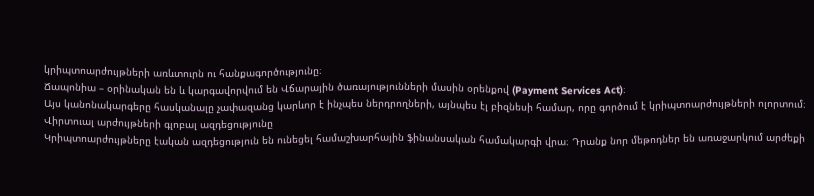կրիպտոարժույթների առևտուրն ու հանքագործությունը։
Ճապոնիա – օրինական են և կարգավորվում են Վճարային ծառայությունների մասին օրենքով (Payment Services Act)։
Այս կանոնակարգերը հասկանալը չափազանց կարևոր է ինչպես ներդրողների, այնպես էլ բիզնեսի համար, որը գործում է կրիպտոարժույթների ոլորտում։
Վիրտուալ արժույթների գլոբալ ազդեցությունը
Կրիպտոարժույթները էական ազդեցություն են ունեցել համաշխարհային ֆինանսական համակարգի վրա։ Դրանք նոր մեթոդներ են առաջարկում արժեքի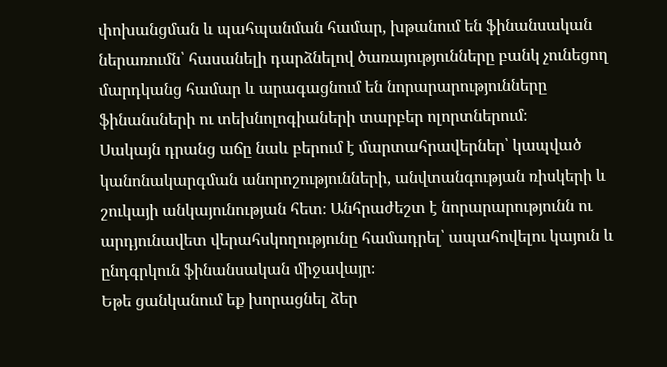փոխանցման և պահպանման համար, խթանում են ֆինանսական ներառումն՝ հասանելի դարձնելով ծառայությունները բանկ չունեցող մարդկանց համար և արագացնում են նորարարությունները ֆինանսների ու տեխնոլոգիաների տարբեր ոլորտներում։
Սակայն դրանց աճը նաև բերում է մարտահրավերներ՝ կապված կանոնակարգման անորոշությունների, անվտանգության ռիսկերի և շուկայի անկայունության հետ։ Անհրաժեշտ է նորարարությունն ու արդյունավետ վերահսկողությունը համադրել՝ ապահովելու կայուն և ընդգրկուն ֆինանսական միջավայր։
Եթե ցանկանում եք խորացնել ձեր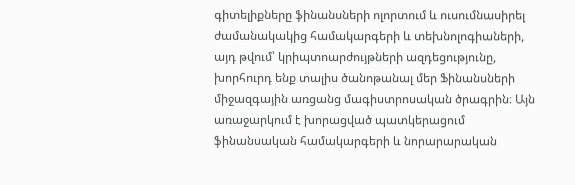գիտելիքները ֆինանսների ոլորտում և ուսումնասիրել ժամանակակից համակարգերի և տեխնոլոգիաների, այդ թվում՝ կրիպտոարժույթների ազդեցությունը, խորհուրդ ենք տալիս ծանոթանալ մեր Ֆինանսների միջազգային առցանց մագիստրոսական ծրագրին։ Այն առաջարկում է խորացված պատկերացում ֆինանսական համակարգերի և նորարարական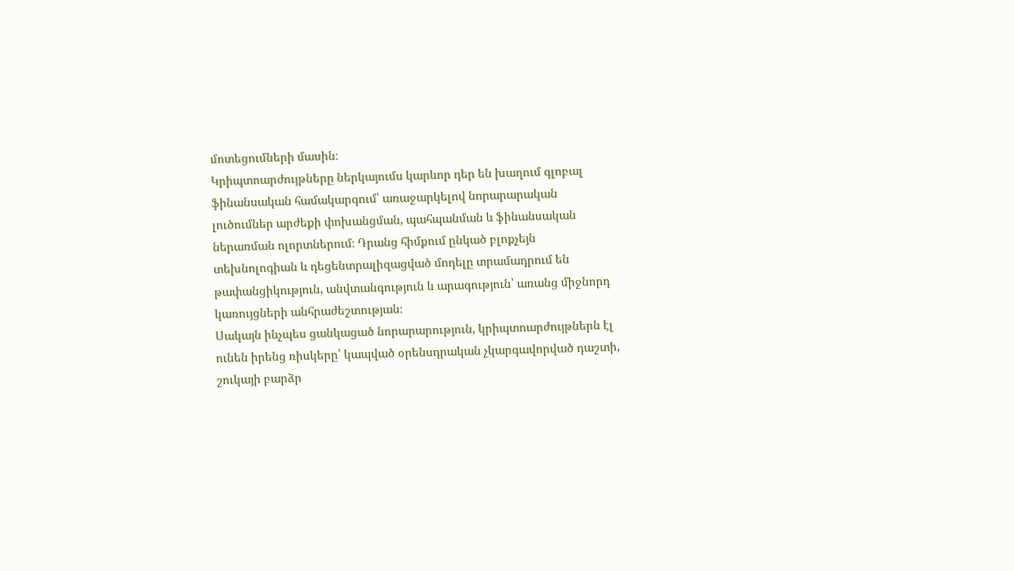մոտեցումների մասին։
Կրիպտոարժույթները ներկայումս կարևոր դեր են խաղում գլոբալ ֆինանսական համակարգում՝ առաջարկելով նորարարական լուծումներ արժեքի փոխանցման, պահպանման և ֆինանսական ներառման ոլորտներում։ Դրանց հիմքում ընկած բլոքչեյն տեխնոլոգիան և դեցենտրալիզացված մոդելը տրամադրում են թափանցիկություն, անվտանգություն և արագություն՝ առանց միջնորդ կառույցների անհրաժեշտության։
Սակայն ինչպես ցանկացած նորարարություն, կրիպտոարժույթներն էլ ունեն իրենց ռիսկերը՝ կապված օրենսդրական չկարգավորված դաշտի, շուկայի բարձր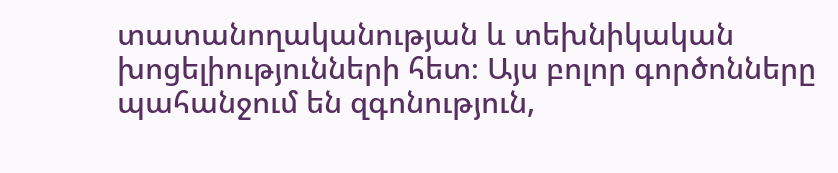տատանողականության և տեխնիկական խոցելիությունների հետ։ Այս բոլոր գործոնները պահանջում են զգոնություն,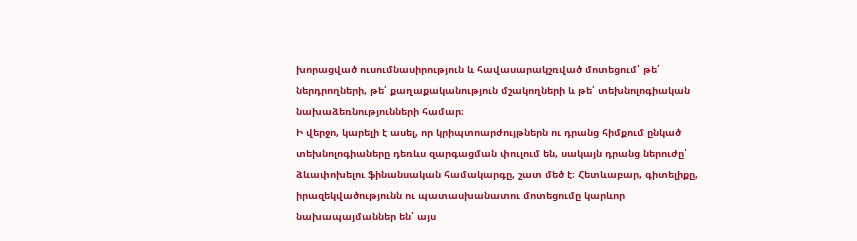խորացված ուսումնասիրություն և հավասարակշռված մոտեցում՝ թե՛ ներդրողների, թե՛ քաղաքականություն մշակողների և թե՛ տեխնոլոգիական նախաձեռնությունների համար։
Ի վերջո, կարելի է ասել, որ կրիպտոարժույթներն ու դրանց հիմքում ընկած տեխնոլոգիաները դեռևս զարգացման փուլում են, սակայն դրանց ներուժը՝ ձևափոխելու ֆինանսական համակարգը, շատ մեծ է։ Հետևաբար, գիտելիքը, իրազեկվածությունն ու պատասխանատու մոտեցումը կարևոր նախապայմաններ են՝ այս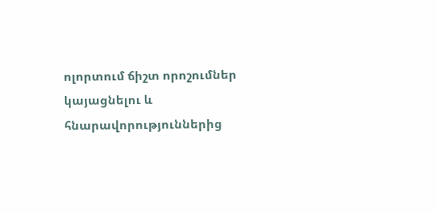ոլորտում ճիշտ որոշումներ կայացնելու և հնարավորություններից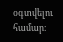օգտվելու համար։